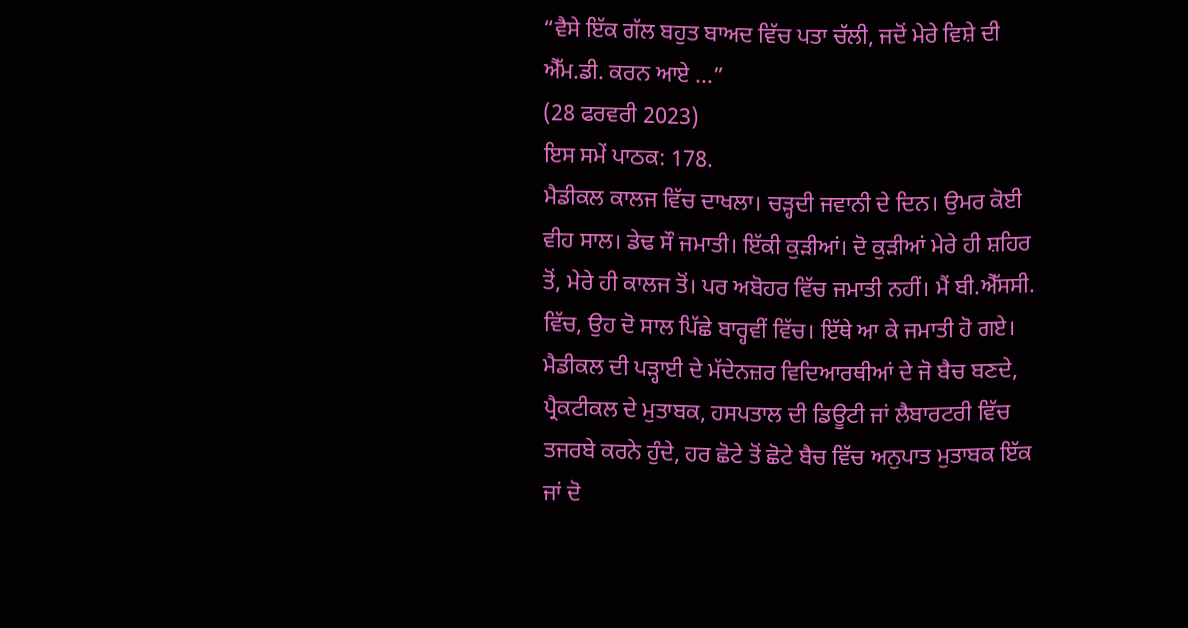“ਵੈਸੇ ਇੱਕ ਗੱਲ ਬਹੁਤ ਬਾਅਦ ਵਿੱਚ ਪਤਾ ਚੱਲੀ, ਜਦੋਂ ਮੇਰੇ ਵਿਸ਼ੇ ਦੀ ਐੱਮ.ਡੀ. ਕਰਨ ਆਏ ...”
(28 ਫਰਵਰੀ 2023)
ਇਸ ਸਮੇਂ ਪਾਠਕ: 178.
ਮੈਡੀਕਲ ਕਾਲਜ ਵਿੱਚ ਦਾਖਲਾ। ਚੜ੍ਹਦੀ ਜਵਾਨੀ ਦੇ ਦਿਨ। ਉਮਰ ਕੋਈ ਵੀਹ ਸਾਲ। ਡੇਢ ਸੌ ਜਮਾਤੀ। ਇੱਕੀ ਕੁੜੀਆਂ। ਦੋ ਕੁੜੀਆਂ ਮੇਰੇ ਹੀ ਸ਼ਹਿਰ ਤੋਂ, ਮੇਰੇ ਹੀ ਕਾਲਜ ਤੋਂ। ਪਰ ਅਬੋਹਰ ਵਿੱਚ ਜਮਾਤੀ ਨਹੀਂ। ਮੈਂ ਬੀ.ਐੱਸਸੀ. ਵਿੱਚ, ਉਹ ਦੋ ਸਾਲ ਪਿੱਛੇ ਬਾਰ੍ਹਵੀਂ ਵਿੱਚ। ਇੱਥੇ ਆ ਕੇ ਜਮਾਤੀ ਹੋ ਗਏ।
ਮੈਡੀਕਲ ਦੀ ਪੜ੍ਹਾਈ ਦੇ ਮੱਦੇਨਜ਼ਰ ਵਿਦਿਆਰਥੀਆਂ ਦੇ ਜੋ ਬੈਚ ਬਣਦੇ, ਪ੍ਰੈਕਟੀਕਲ ਦੇ ਮੁਤਾਬਕ, ਹਸਪਤਾਲ ਦੀ ਡਿਊਟੀ ਜਾਂ ਲੈਬਾਰਟਰੀ ਵਿੱਚ ਤਜਰਬੇ ਕਰਨੇ ਹੁੰਦੇ, ਹਰ ਛੋਟੇ ਤੋਂ ਛੋਟੇ ਬੈਚ ਵਿੱਚ ਅਨੁਪਾਤ ਮੁਤਾਬਕ ਇੱਕ ਜਾਂ ਦੋ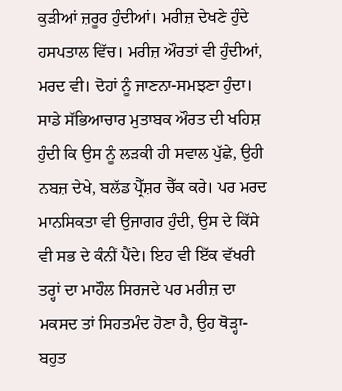ਕੁੜੀਆਂ ਜ਼ਰੂਰ ਹੁੰਦੀਆਂ। ਮਰੀਜ਼ ਦੇਖਣੇ ਹੁੰਦੇ ਹਸਪਤਾਲ ਵਿੱਚ। ਮਰੀਜ਼ ਔਰਤਾਂ ਵੀ ਹੁੰਦੀਆਂ, ਮਰਦ ਵੀ। ਦੋਹਾਂ ਨੂੰ ਜਾਣਨਾ-ਸਮਝਣਾ ਹੁੰਦਾ। ਸਾਡੇ ਸੱਭਿਆਚਾਰ ਮੁਤਾਬਕ ਔਰਤ ਦੀ ਖਹਿਸ਼ ਹੁੰਦੀ ਕਿ ਉਸ ਨੂੰ ਲੜਕੀ ਹੀ ਸਵਾਲ ਪੁੱਛੇ, ਉਹੀ ਨਬਜ਼ ਦੇਖੇ, ਬਲੱਡ ਪ੍ਰੈੱਸ਼ਰ ਚੈੱਕ ਕਰੇ। ਪਰ ਮਰਦ ਮਾਨਸਿਕਤਾ ਵੀ ਉਜਾਗਰ ਹੁੰਦੀ, ਉਸ ਦੇ ਕਿੱਸੇ ਵੀ ਸਭ ਦੇ ਕੰਨੀਂ ਪੈਂਦੇ। ਇਹ ਵੀ ਇੱਕ ਵੱਖਰੀ ਤਰ੍ਹਾਂ ਦਾ ਮਾਹੌਲ ਸਿਰਜਦੇ ਪਰ ਮਰੀਜ਼ ਦਾ ਮਕਸਦ ਤਾਂ ਸਿਹਤਮੰਦ ਹੋਣਾ ਹੈ, ਉਹ ਥੋੜ੍ਹਾ-ਬਹੁਤ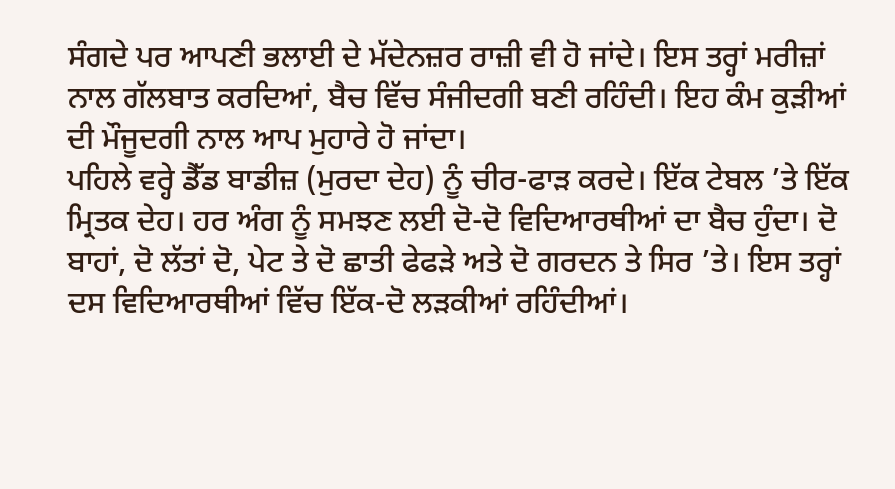ਸੰਗਦੇ ਪਰ ਆਪਣੀ ਭਲਾਈ ਦੇ ਮੱਦੇਨਜ਼ਰ ਰਾਜ਼ੀ ਵੀ ਹੋ ਜਾਂਦੇ। ਇਸ ਤਰ੍ਹਾਂ ਮਰੀਜ਼ਾਂ ਨਾਲ ਗੱਲਬਾਤ ਕਰਦਿਆਂ, ਬੈਚ ਵਿੱਚ ਸੰਜੀਦਗੀ ਬਣੀ ਰਹਿੰਦੀ। ਇਹ ਕੰਮ ਕੁੜੀਆਂ ਦੀ ਮੌਜੂਦਗੀ ਨਾਲ ਆਪ ਮੁਹਾਰੇ ਹੋ ਜਾਂਦਾ।
ਪਹਿਲੇ ਵਰ੍ਹੇ ਡੈੱਡ ਬਾਡੀਜ਼ (ਮੁਰਦਾ ਦੇਹ) ਨੂੰ ਚੀਰ-ਫਾੜ ਕਰਦੇ। ਇੱਕ ਟੇਬਲ ’ਤੇ ਇੱਕ ਮ੍ਰਿਤਕ ਦੇਹ। ਹਰ ਅੰਗ ਨੂੰ ਸਮਝਣ ਲਈ ਦੋ-ਦੋ ਵਿਦਿਆਰਥੀਆਂ ਦਾ ਬੈਚ ਹੁੰਦਾ। ਦੋ ਬਾਹਾਂ, ਦੋ ਲੱਤਾਂ ਦੋ, ਪੇਟ ਤੇ ਦੋ ਛਾਤੀ ਫੇਫੜੇ ਅਤੇ ਦੋ ਗਰਦਨ ਤੇ ਸਿਰ ’ਤੇ। ਇਸ ਤਰ੍ਹਾਂ ਦਸ ਵਿਦਿਆਰਥੀਆਂ ਵਿੱਚ ਇੱਕ-ਦੋ ਲੜਕੀਆਂ ਰਹਿੰਦੀਆਂ।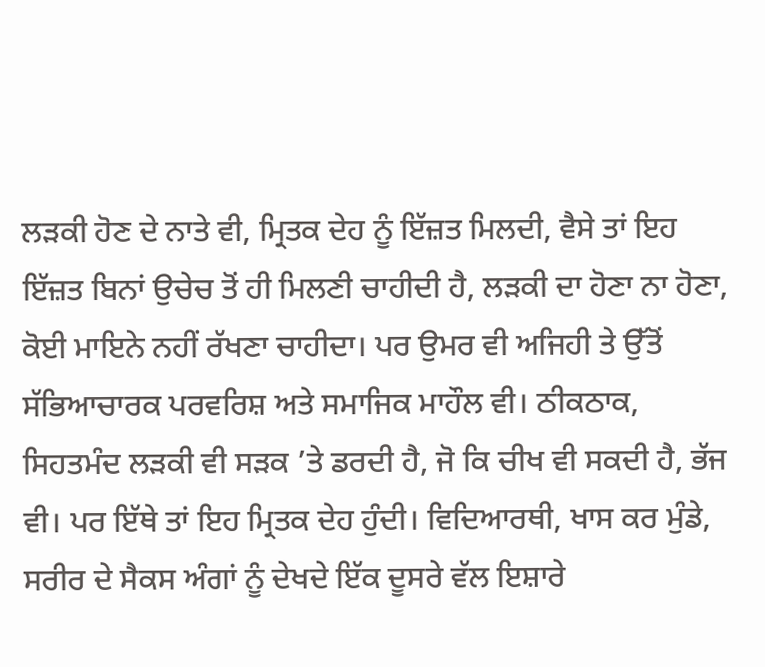ਲੜਕੀ ਹੋਣ ਦੇ ਨਾਤੇ ਵੀ, ਮ੍ਰਿਤਕ ਦੇਹ ਨੂੰ ਇੱਜ਼ਤ ਮਿਲਦੀ, ਵੈਸੇ ਤਾਂ ਇਹ ਇੱਜ਼ਤ ਬਿਨਾਂ ਉਚੇਚ ਤੋਂ ਹੀ ਮਿਲਣੀ ਚਾਹੀਦੀ ਹੈ, ਲੜਕੀ ਦਾ ਹੋਣਾ ਨਾ ਹੋਣਾ, ਕੋਈ ਮਾਇਨੇ ਨਹੀਂ ਰੱਖਣਾ ਚਾਹੀਦਾ। ਪਰ ਉਮਰ ਵੀ ਅਜਿਹੀ ਤੇ ਉੱਤੋਂ ਸੱਭਿਆਚਾਰਕ ਪਰਵਰਿਸ਼ ਅਤੇ ਸਮਾਜਿਕ ਮਾਹੌਲ ਵੀ। ਠੀਕਠਾਕ, ਸਿਹਤਮੰਦ ਲੜਕੀ ਵੀ ਸੜਕ ’ਤੇ ਡਰਦੀ ਹੈ, ਜੋ ਕਿ ਚੀਖ ਵੀ ਸਕਦੀ ਹੈ, ਭੱਜ ਵੀ। ਪਰ ਇੱਥੇ ਤਾਂ ਇਹ ਮ੍ਰਿਤਕ ਦੇਹ ਹੁੰਦੀ। ਵਿਦਿਆਰਥੀ, ਖਾਸ ਕਰ ਮੁੰਡੇ, ਸਰੀਰ ਦੇ ਸੈਕਸ ਅੰਗਾਂ ਨੂੰ ਦੇਖਦੇ ਇੱਕ ਦੂਸਰੇ ਵੱਲ ਇਸ਼ਾਰੇ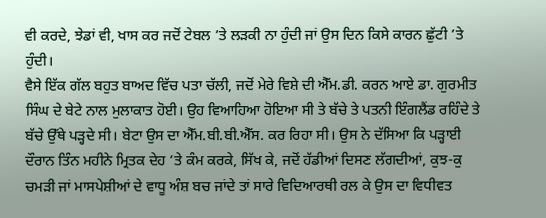ਵੀ ਕਰਦੇ, ਝੇਡਾਂ ਵੀ, ਖਾਸ ਕਰ ਜਦੋਂ ਟੇਬਲ ’ਤੇ ਲੜਕੀ ਨਾ ਹੁੰਦੀ ਜਾਂ ਉਸ ਦਿਨ ਕਿਸੇ ਕਾਰਨ ਛੁੱਟੀ ’ਤੇ ਹੁੰਦੀ।
ਵੈਸੇ ਇੱਕ ਗੱਲ ਬਹੁਤ ਬਾਅਦ ਵਿੱਚ ਪਤਾ ਚੱਲੀ, ਜਦੋਂ ਮੇਰੇ ਵਿਸ਼ੇ ਦੀ ਐੱਮ.ਡੀ. ਕਰਨ ਆਏ ਡਾ. ਗੁਰਮੀਤ ਸਿੰਘ ਦੇ ਬੇਟੇ ਨਾਲ ਮੁਲਾਕਾਤ ਹੋਈ। ਉਹ ਵਿਆਹਿਆ ਹੋਇਆ ਸੀ ਤੇ ਬੱਚੇ ਤੇ ਪਤਨੀ ਇੰਗਲੈਂਡ ਰਹਿੰਦੇ ਤੇ ਬੱਚੇ ਉੱਥੇ ਪੜ੍ਹਦੇ ਸੀ। ਬੇਟਾ ਉਸ ਦਾ ਐੱਮ.ਬੀ.ਬੀ.ਐੱਸ. ਕਰ ਰਿਹਾ ਸੀ। ਉਸ ਨੇ ਦੱਸਿਆ ਕਿ ਪੜ੍ਹਾਈ ਦੌਰਾਨ ਤਿੰਨ ਮਹੀਨੇ ਮ੍ਰਿਤਕ ਦੇਹ ’ਤੇ ਕੰਮ ਕਰਕੇ, ਸਿੱਖ ਕੇ, ਜਦੋਂ ਹੱਡੀਆਂ ਦਿਸਣ ਲੱਗਦੀਆਂ, ਕੁਝ-ਕੁ ਚਮੜੀ ਜਾਂ ਮਾਸਪੇਸ਼ੀਆਂ ਦੇ ਵਾਧੂ ਅੰਸ਼ ਬਚ ਜਾਂਦੇ ਤਾਂ ਸਾਰੇ ਵਿਦਿਆਰਥੀ ਰਲ ਕੇ ਉਸ ਦਾ ਵਿਧੀਵਤ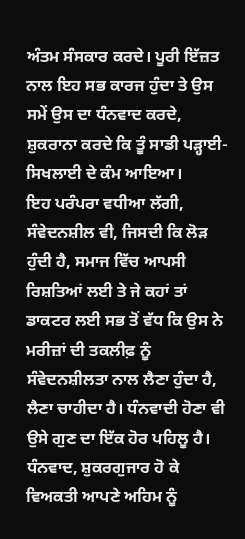ਅੰਤਮ ਸੰਸਕਾਰ ਕਰਦੇ। ਪੂਰੀ ਇੱਜ਼ਤ ਨਾਲ ਇਹ ਸਭ ਕਾਰਜ ਹੁੰਦਾ ਤੇ ਉਸ ਸਮੇਂ ਉਸ ਦਾ ਧੰਨਵਾਦ ਕਰਦੇ, ਸ਼ੁਕਰਾਨਾ ਕਰਦੇ ਕਿ ਤੂੰ ਸਾਡੀ ਪੜ੍ਹਾਈ-ਸਿਖਲਾਈ ਦੇ ਕੰਮ ਆਇਆ।
ਇਹ ਪਰੰਪਰਾ ਵਧੀਆ ਲੱਗੀ, ਸੰਵੇਦਨਸ਼ੀਲ ਵੀ, ਜਿਸਦੀ ਕਿ ਲੋੜ ਹੁੰਦੀ ਹੈ, ਸਮਾਜ ਵਿੱਚ ਆਪਸੀ ਰਿਸ਼ਤਿਆਂ ਲਈ ਤੇ ਜੇ ਕਹਾਂ ਤਾਂ ਡਾਕਟਰ ਲਈ ਸਭ ਤੋਂ ਵੱਧ ਕਿ ਉਸ ਨੇ ਮਰੀਜ਼ਾਂ ਦੀ ਤਕਲੀਫ਼ ਨੂੰ ਸੰਵੇਦਨਸ਼ੀਲਤਾ ਨਾਲ ਲੈਣਾ ਹੁੰਦਾ ਹੈ, ਲੈਣਾ ਚਾਹੀਦਾ ਹੈ। ਧੰਨਵਾਦੀ ਹੋਣਾ ਵੀ ਉਸੇ ਗੁਣ ਦਾ ਇੱਕ ਹੋਰ ਪਹਿਲੂ ਹੈ। ਧੰਨਵਾਦ, ਸ਼ੁਕਰਗੁਜਾਰ ਹੋ ਕੇ ਵਿਅਕਤੀ ਆਪਣੇ ਅਹਿਮ ਨੂੰ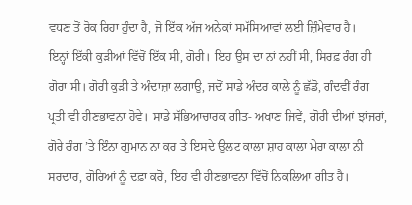ਵਧਣ ਤੋਂ ਰੋਕ ਰਿਹਾ ਹੁੰਦਾ ਹੈ, ਜੋ ਇੱਕ ਅੱਜ ਅਨੇਕਾਂ ਸਮੱਸਿਆਵਾਂ ਲਈ ਜ਼ਿੰਮੇਵਾਰ ਹੈ।
ਇਨ੍ਹਾਂ ਇੱਕੀ ਕੁੜੀਆਂ ਵਿੱਚੋਂ ਇੱਕ ਸੀ, ਗੋਰੀ। ਇਹ ਉਸ ਦਾ ਨਾਂ ਨਹੀਂ ਸੀ, ਸਿਰਫ਼ ਰੰਗ ਹੀ ਗੋਰਾ ਸੀ। ਗੋਰੀ ਕੁੜੀ ਤੇ ਅੰਦਾਜ਼ਾ ਲਗਾਉ, ਜਦੋਂ ਸਾਡੇ ਅੰਦਰ ਕਾਲੇ ਨੂੰ ਛੱਡੋ, ਗੰਦਵੀਂ ਰੰਗ ਪ੍ਰਤੀ ਵੀ ਹੀਣਭਾਵਨਾ ਹੋਵੇ। ਸਾਡੇ ਸੱਭਿਆਚਾਰਕ ਗੀਤ- ਅਖਾਣ ਜਿਵੇਂ, ਗੋਰੀ ਦੀਆਂ ਝਾਂਜਰਾਂ, ਗੋਰੇ ਰੰਗ ’ਤੇ ਇੰਨਾ ਗੁਮਾਨ ਨਾ ਕਰ ਤੇ ਇਸਦੇ ਉਲਟ ਕਾਲਾ ਸ਼ਾਹ ਕਾਲਾ ਮੇਰਾ ਕਾਲਾ ਨੀ ਸਰਦਾਰ, ਗੋਰਿਆਂ ਨੂੰ ਦਫ਼ਾ ਕਰੋ, ਇਹ ਵੀ ਹੀਣਭਾਵਨਾ ਵਿੱਚੋਂ ਨਿਕਲਿਆ ਗੀਤ ਹੈ।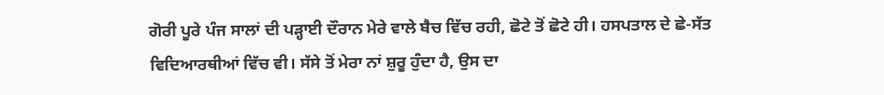ਗੋਰੀ ਪੂਰੇ ਪੰਜ ਸਾਲਾਂ ਦੀ ਪੜ੍ਹਾਈ ਦੌਰਾਨ ਮੇਰੇ ਵਾਲੇ ਬੈਚ ਵਿੱਚ ਰਹੀ, ਛੋਟੇ ਤੋਂ ਛੋਟੇ ਹੀ। ਹਸਪਤਾਲ ਦੇ ਛੇ-ਸੱਤ ਵਿਦਿਆਰਥੀਆਂ ਵਿੱਚ ਵੀ। ਸੱਸੇ ਤੋਂ ਮੇਰਾ ਨਾਂ ਸ਼ੁਰੂ ਹੁੰਦਾ ਹੈ, ਉਸ ਦਾ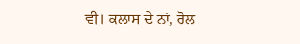ਵੀ। ਕਲਾਸ ਦੇ ਨਾਂ, ਰੋਲ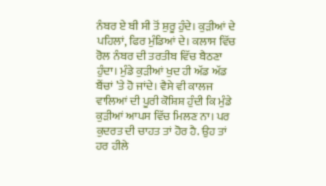ਨੰਬਰ ਏ ਬੀ ਸੀ ਤੋਂ ਸ਼ੁਰੂ ਹੁੰਦੇ। ਕੁੜੀਆਂ ਦੇ ਪਹਿਲਾਂ, ਫਿਰ ਮੁੰਡਿਆਂ ਦੇ। ਕਲਾਸ ਵਿੱਚ ਰੋਲ ਨੰਬਰ ਦੀ ਤਰਤੀਬ ਵਿੱਚ ਬੈਠਣਾ ਹੁੰਦਾ। ਮੁੰਡੇ ਕੁੜੀਆਂ ਖੁਦ ਹੀ ਅੱਡ ਅੱਡ ਬੈਂਚਾਂ ’ਤੇ ਹੋ ਜਾਂਦੇ। ਵੈਸੇ ਵੀ ਕਾਲਜ ਵਾਲਿਆਂ ਦੀ ਪੂਰੀ ਕੋਸ਼ਿਸ਼ ਹੁੰਦੀ ਕਿ ਮੁੰਡੇ ਕੁੜੀਆਂ ਆਪਸ ਵਿੱਚ ਮਿਲਣ ਨਾ। ਪਰ ਕੁਦਰਤ ਦੀ ਚਾਹਤ ਤਾਂ ਹੋਰ ਹੈ. ਉਹ ਤਾਂ ਹਰ ਹੀਲੇ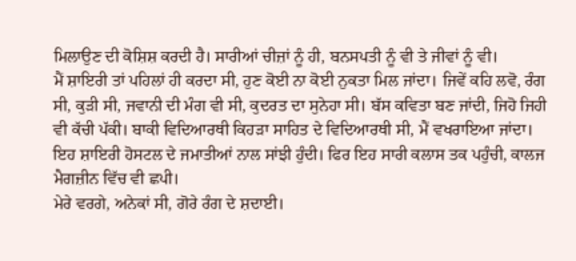ਮਿਲਾਉਣ ਦੀ ਕੋਸ਼ਿਸ਼ ਕਰਦੀ ਹੈ। ਸਾਰੀਆਂ ਚੀਜ਼ਾਂ ਨੂੰ ਹੀ, ਬਨਸਪਤੀ ਨੂੰ ਵੀ ਤੇ ਜੀਵਾਂ ਨੂੰ ਵੀ।
ਮੈਂ ਸ਼ਾਇਰੀ ਤਾਂ ਪਹਿਲਾਂ ਹੀ ਕਰਦਾ ਸੀ, ਹੁਣ ਕੋਈ ਨਾ ਕੋਈ ਨੁਕਤਾ ਮਿਲ ਜਾਂਦਾ। ਜਿਵੇਂ ਕਹਿ ਲਵੋ, ਰੰਗ ਸੀ, ਕੁੜੀ ਸੀ, ਜਵਾਨੀ ਦੀ ਮੰਗ ਵੀ ਸੀ, ਕੁਦਰਤ ਦਾ ਸੁਨੇਹਾ ਸੀ। ਬੱਸ ਕਵਿਤਾ ਬਣ ਜਾਂਦੀ, ਜਿਹੋ ਜਿਹੀ ਵੀ ਕੱਚੀ ਪੱਕੀ। ਬਾਕੀ ਵਿਦਿਆਰਥੀ ਕਿਹੜਾ ਸਾਹਿਤ ਦੇ ਵਿਦਿਆਰਥੀ ਸੀ, ਮੈਂ ਵਖਰਾਇਆ ਜਾਂਦਾ। ਇਹ ਸ਼ਾਇਰੀ ਹੋਸਟਲ ਦੇ ਜਮਾਤੀਆਂ ਨਾਲ ਸਾਂਝੀ ਹੁੰਦੀ। ਫਿਰ ਇਹ ਸਾਰੀ ਕਲਾਸ ਤਕ ਪਹੁੰਚੀ, ਕਾਲਜ ਮੈਗਜ਼ੀਨ ਵਿੱਚ ਵੀ ਛਪੀ।
ਮੇਰੇ ਵਰਗੇ, ਅਨੇਕਾਂ ਸੀ, ਗੋਰੇ ਰੰਗ ਦੇ ਸ਼ਦਾਈ।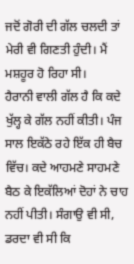ਜਦੋਂ ਗੋਰੀ ਦੀ ਗੱਲ ਚਲਦੀ ਤਾਂ ਮੇਰੀ ਵੀ ਗਿਣਤੀ ਹੁੰਦੀ। ਮੈਂ ਮਸ਼ਹੂਰ ਹੋ ਰਿਹਾ ਸੀ।
ਹੈਰਾਨੀ ਵਾਲੀ ਗੱਲ ਹੈ ਕਿ ਕਦੇ ਖੁੱਲ੍ਹ ਕੇ ਗੱਲ ਨਹੀਂ ਕੀਤੀ। ਪੰਜ ਸਾਲ ਇਕੱਠੇ ਰਹੇ ਇੱਕ ਹੀ ਬੈਚ ਵਿੱਚ। ਕਦੇ ਆਹਮਣੇ ਸਾਹਮਣੇ ਬੈਠ ਕੇ ਇਕੱਲਿਆਂ ਦੋਹਾਂ ਨੇ ਚਾਹ ਨਹੀਂ ਪੀਤੀ। ਸੰਗਾਉ ਵੀ ਸੀ, ਡਰਦਾ ਵੀ ਸੀ ਕਿ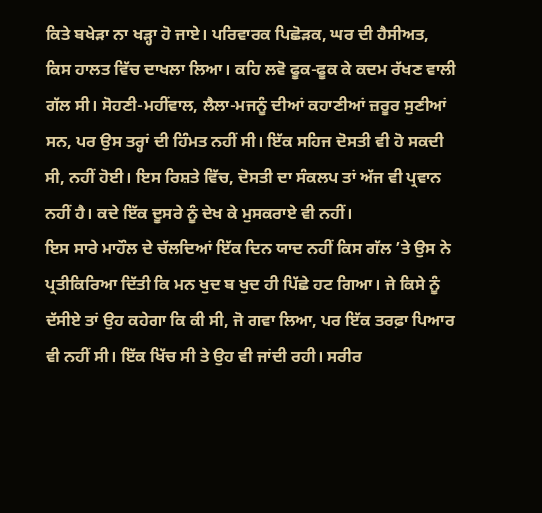ਕਿਤੇ ਬਖੇੜਾ ਨਾ ਖੜ੍ਹਾ ਹੋ ਜਾਏ। ਪਰਿਵਾਰਕ ਪਿਛੋੜਕ, ਘਰ ਦੀ ਹੈਸੀਅਤ, ਕਿਸ ਹਾਲਤ ਵਿੱਚ ਦਾਖਲਾ ਲਿਆ। ਕਹਿ ਲਵੋ ਫੂਕ-ਫੂਕ ਕੇ ਕਦਮ ਰੱਖਣ ਵਾਲੀ ਗੱਲ ਸੀ। ਸੋਹਣੀ-ਮਹੀਂਵਾਲ, ਲੈਲਾ-ਮਜਨੂੰ ਦੀਆਂ ਕਹਾਣੀਆਂ ਜ਼ਰੂਰ ਸੁਣੀਆਂ ਸਨ, ਪਰ ਉਸ ਤਰ੍ਹਾਂ ਦੀ ਹਿੰਮਤ ਨਹੀਂ ਸੀ। ਇੱਕ ਸਹਿਜ ਦੋਸਤੀ ਵੀ ਹੋ ਸਕਦੀ ਸੀ, ਨਹੀਂ ਹੋਈ। ਇਸ ਰਿਸ਼ਤੇ ਵਿੱਚ, ਦੋਸਤੀ ਦਾ ਸੰਕਲਪ ਤਾਂ ਅੱਜ ਵੀ ਪ੍ਰਵਾਨ ਨਹੀਂ ਹੈ। ਕਦੇ ਇੱਕ ਦੂਸਰੇ ਨੂੰ ਦੇਖ ਕੇ ਮੁਸਕਰਾਏ ਵੀ ਨਹੀਂ।
ਇਸ ਸਾਰੇ ਮਾਹੌਲ ਦੇ ਚੱਲਦਿਆਂ ਇੱਕ ਦਿਨ ਯਾਦ ਨਹੀਂ ਕਿਸ ਗੱਲ ’ਤੇ ਉਸ ਨੇ ਪ੍ਰਤੀਕਿਰਿਆ ਦਿੱਤੀ ਕਿ ਮਨ ਖੁਦ ਬ ਖੁਦ ਹੀ ਪਿੱਛੇ ਹਟ ਗਿਆ। ਜੇ ਕਿਸੇ ਨੂੰ ਦੱਸੀਏ ਤਾਂ ਉਹ ਕਹੇਗਾ ਕਿ ਕੀ ਸੀ, ਜੋ ਗਵਾ ਲਿਆ, ਪਰ ਇੱਕ ਤਰਫ਼ਾ ਪਿਆਰ ਵੀ ਨਹੀਂ ਸੀ। ਇੱਕ ਖਿੱਚ ਸੀ ਤੇ ਉਹ ਵੀ ਜਾਂਦੀ ਰਹੀ। ਸਰੀਰ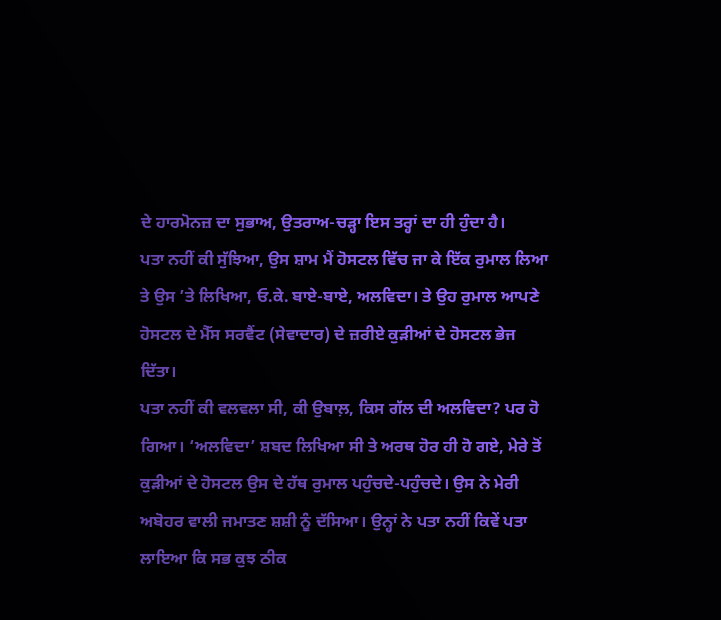ਦੇ ਹਾਰਮੋਨਜ਼ ਦਾ ਸੁਭਾਅ, ਉਤਰਾਅ-ਚੜ੍ਹਾ ਇਸ ਤਰ੍ਹਾਂ ਦਾ ਹੀ ਹੁੰਦਾ ਹੈ।
ਪਤਾ ਨਹੀਂ ਕੀ ਸੁੱਝਿਆ, ਉਸ ਸ਼ਾਮ ਮੈਂ ਹੋਸਟਲ ਵਿੱਚ ਜਾ ਕੇ ਇੱਕ ਰੁਮਾਲ ਲਿਆ ਤੇ ਉਸ ’ਤੇ ਲਿਖਿਆ, ਓ.ਕੇ. ਬਾਏ-ਬਾਏ, ਅਲਵਿਦਾ। ਤੇ ਉਹ ਰੁਮਾਲ ਆਪਣੇ ਹੋਸਟਲ ਦੇ ਮੈੱਸ ਸਰਵੈਂਟ (ਸੇਵਾਦਾਰ) ਦੇ ਜ਼ਰੀਏ ਕੁੜੀਆਂ ਦੇ ਹੋਸਟਲ ਭੇਜ ਦਿੱਤਾ।
ਪਤਾ ਨਹੀਂ ਕੀ ਵਲਵਲਾ ਸੀ, ਕੀ ਉਬਾਲ਼, ਕਿਸ ਗੱਲ ਦੀ ਅਲਵਿਦਾ? ਪਰ ਹੋ ਗਿਆ। ‘ਅਲਵਿਦਾ’ ਸ਼ਬਦ ਲਿਖਿਆ ਸੀ ਤੇ ਅਰਥ ਹੋਰ ਹੀ ਹੋ ਗਏ, ਮੇਰੇ ਤੋਂ ਕੁੜੀਆਂ ਦੇ ਹੋਸਟਲ ਉਸ ਦੇ ਹੱਥ ਰੁਮਾਲ ਪਹੁੰਚਦੇ-ਪਹੁੰਚਦੇ। ਉਸ ਨੇ ਮੇਰੀ ਅਬੋਹਰ ਵਾਲੀ ਜਮਾਤਣ ਸ਼ਸ਼ੀ ਨੂੰ ਦੱਸਿਆ। ਉਨ੍ਹਾਂ ਨੇ ਪਤਾ ਨਹੀਂ ਕਿਵੇਂ ਪਤਾ ਲਾਇਆ ਕਿ ਸਭ ਕੁਝ ਠੀਕ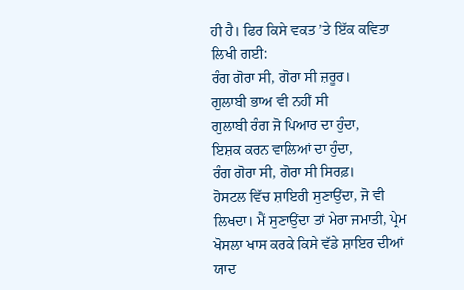ਹੀ ਹੈ। ਫਿਰ ਕਿਸੇ ਵਕਤ ’ਤੇ ਇੱਕ ਕਵਿਤਾ ਲਿਖੀ ਗਈ:
ਰੰਗ ਗੋਰਾ ਸੀ, ਗੋਰਾ ਸੀ ਜ਼ਰੂਰ।
ਗੁਲਾਬੀ ਭਾਅ ਵੀ ਨਹੀਂ ਸੀ
ਗੁਲਾਬੀ ਰੰਗ ਜੋ ਪਿਆਰ ਦਾ ਹੁੰਦਾ,
ਇਸ਼ਕ ਕਰਨ ਵਾਲਿਆਂ ਦਾ ਹੁੰਦਾ,
ਰੰਗ ਗੋਰਾ ਸੀ, ਗੋਰਾ ਸੀ ਸਿਰਫ਼।
ਹੋਸਟਲ ਵਿੱਚ ਸ਼ਾਇਰੀ ਸੁਣਾਉਂਦਾ, ਜੋ ਵੀ ਲਿਖਦਾ। ਮੈਂ ਸੁਣਾਉਂਦਾ ਤਾਂ ਮੇਰਾ ਜਮਾਤੀ, ਪ੍ਰੇਮ ਖੋਸਲਾ ਖਾਸ ਕਰਕੇ ਕਿਸੇ ਵੱਡੇ ਸ਼ਾਇਰ ਦੀਆਂ ਯਾਦ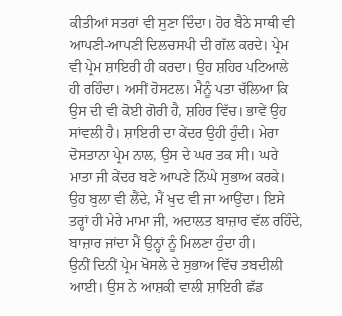ਕੀਤੀਆਂ ਸਤਰਾਂ ਵੀ ਸੁਣਾ ਦਿੰਦਾ। ਹੋਰ ਬੈਠੇ ਸਾਥੀ ਵੀ ਆਪਣੀ-ਆਪਣੀ ਦਿਲਚਸਪੀ ਦੀ ਗੱਲ ਕਰਦੇ। ਪ੍ਰੇਮ ਵੀ ਪ੍ਰੇਮ ਸ਼ਾਇਰੀ ਹੀ ਕਰਦਾ। ਉਹ ਸ਼ਹਿਰ ਪਟਿਆਲੇ ਹੀ ਰਹਿੰਦਾ। ਅਸੀਂ ਹੋਸਟਲ। ਮੈਨੂੰ ਪਤਾ ਚੱਲਿਆ ਕਿ ਉਸ ਦੀ ਵੀ ਕੋਈ ਗੋਰੀ ਹੈ, ਸ਼ਹਿਰ ਵਿੱਚ। ਭਾਵੇਂ ਉਹ ਸਾਂਵਲੀ ਹੈ। ਸ਼ਾਇਰੀ ਦਾ ਕੇਂਦਰ ਉਹੀ ਹੁੰਦੀ। ਮੇਰਾ ਦੋਸਤਾਨਾ ਪ੍ਰੇਮ ਨਾਲ, ਉਸ ਦੇ ਘਰ ਤਕ ਸੀ। ਘਰੇ ਮਾਤਾ ਜੀ ਕੇਂਦਰ ਬਣੇ ਆਪਣੇ ਨਿੱਘੇ ਸੁਭਾਅ ਕਰਕੇ। ਉਹ ਬੁਲਾ ਵੀ ਲੈਂਦੇ, ਮੈਂ ਖੁਦ ਵੀ ਜਾ ਆਉਂਦਾ। ਇਸੇ ਤਰ੍ਹਾਂ ਹੀ ਮੇਰੇ ਮਾਮਾ ਜੀ, ਅਦਾਲਤ ਬਾਜ਼ਾਰ ਵੱਲ ਰਹਿੰਦੇ, ਬਾਜ਼ਾਰ ਜਾਂਦਾ ਮੈਂ ਉਨ੍ਹਾਂ ਨੂੰ ਮਿਲਣਾ ਹੁੰਦਾ ਹੀ।
ਉਨੀਂ ਦਿਨੀਂ ਪ੍ਰੇਮ ਖੋਸਲੇ ਦੇ ਸੁਭਾਅ ਵਿੱਚ ਤਬਦੀਲੀ ਆਈ। ਉਸ ਨੇ ਆਸ਼ਕੀ ਵਾਲੀ ਸ਼ਾਇਰੀ ਛੱਡ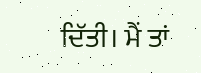ਦਿੱਤੀ। ਮੈਂ ਤਾਂ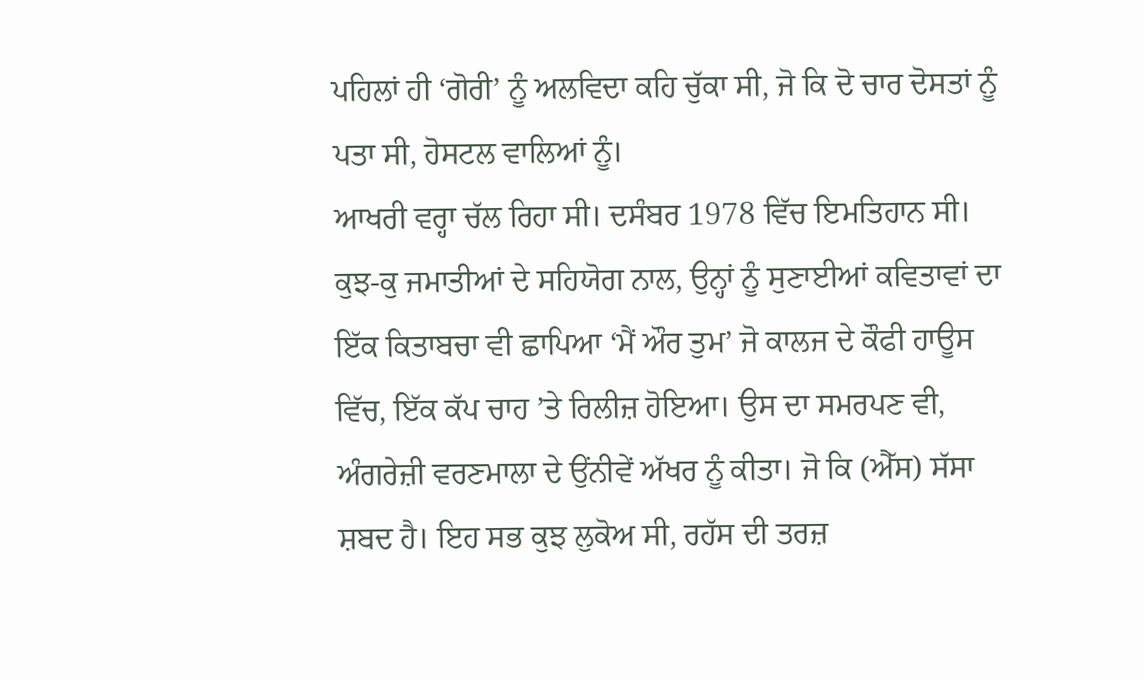ਪਹਿਲਾਂ ਹੀ ‘ਗੋਰੀ’ ਨੂੰ ਅਲਵਿਦਾ ਕਹਿ ਚੁੱਕਾ ਸੀ, ਜੋ ਕਿ ਦੋ ਚਾਰ ਦੋਸਤਾਂ ਨੂੰ ਪਤਾ ਸੀ, ਹੋਸਟਲ ਵਾਲਿਆਂ ਨੂੰ।
ਆਖਰੀ ਵਰ੍ਹਾ ਚੱਲ ਰਿਹਾ ਸੀ। ਦਸੰਬਰ 1978 ਵਿੱਚ ਇਮਤਿਹਾਨ ਸੀ। ਕੁਝ-ਕੁ ਜਮਾਤੀਆਂ ਦੇ ਸਹਿਯੋਗ ਨਾਲ, ਉਨ੍ਹਾਂ ਨੂੰ ਸੁਣਾਈਆਂ ਕਵਿਤਾਵਾਂ ਦਾ ਇੱਕ ਕਿਤਾਬਚਾ ਵੀ ਛਾਪਿਆ ‘ਮੈਂ ਔਰ ਤੁਮ’ ਜੋ ਕਾਲਜ ਦੇ ਕੌਫੀ ਹਾਊਸ ਵਿੱਚ, ਇੱਕ ਕੱਪ ਚਾਹ ’ਤੇ ਰਿਲੀਜ਼ ਹੋਇਆ। ਉਸ ਦਾ ਸਮਰਪਣ ਵੀ, ਅੰਗਰੇਜ਼ੀ ਵਰਣਮਾਲਾ ਦੇ ਉਂਨੀਵੇਂ ਅੱਖਰ ਨੂੰ ਕੀਤਾ। ਜੋ ਕਿ (ਐੱਸ) ਸੱਸਾ ਸ਼ਬਦ ਹੈ। ਇਹ ਸਭ ਕੁਝ ਲੁਕੋਅ ਸੀ, ਰਹੱਸ ਦੀ ਤਰਜ਼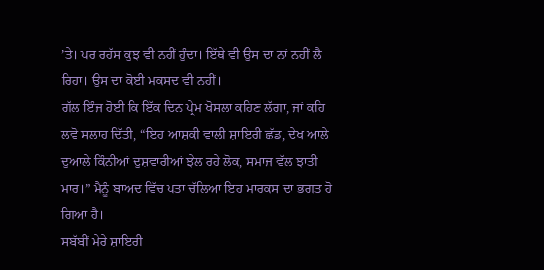’ਤੇ। ਪਰ ਰਹੱਸ ਕੁਝ ਵੀ ਨਹੀਂ ਹੁੰਦਾ। ਇੱਥੇ ਵੀ ਉਸ ਦਾ ਨਾਂ ਨਹੀਂ ਲੈ ਰਿਹਾ। ਉਸ ਦਾ ਕੋਈ ਮਕਸਦ ਵੀ ਨਹੀਂ।
ਗੱਲ ਇੰਜ ਹੋਈ ਕਿ ਇੱਕ ਦਿਨ ਪ੍ਰੇਮ ਖੋਸਲਾ ਕਹਿਣ ਲੱਗਾ, ਜਾਂ ਕਹਿ ਲਵੋ ਸਲਾਹ ਦਿੱਤੀ, “ਇਹ ਆਸ਼ਕੀ ਵਾਲੀ ਸ਼ਾਇਰੀ ਛੱਡ, ਦੇਖ ਆਲੇ ਦੁਆਲੇ ਕਿੰਨੀਆਂ ਦੁਸ਼ਵਾਰੀਆਂ ਝੇਲ ਰਹੇ ਲੋਕ, ਸਮਾਜ ਵੱਲ ਝਾਤੀ ਮਾਰ।” ਮੈਨੂੰ ਬਾਅਦ ਵਿੱਚ ਪਤਾ ਚੱਲਿਆ ਇਹ ਮਾਰਕਸ ਦਾ ਭਗਤ ਹੋ ਗਿਆ ਹੈ।
ਸਬੱਬੀਂ ਮੇਰੇ ਸ਼ਾਇਰੀ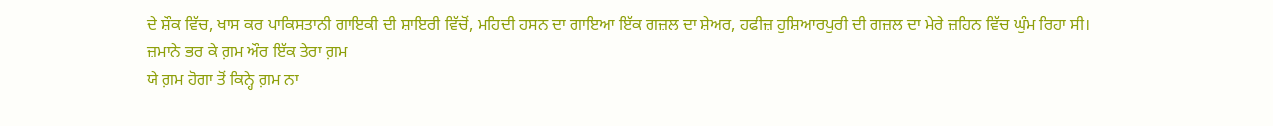ਦੇ ਸ਼ੌਕ ਵਿੱਚ, ਖਾਸ ਕਰ ਪਾਕਿਸਤਾਨੀ ਗਾਇਕੀ ਦੀ ਸ਼ਾਇਰੀ ਵਿੱਚੋਂ, ਮਹਿਦੀ ਹਸਨ ਦਾ ਗਾਇਆ ਇੱਕ ਗਜ਼ਲ ਦਾ ਸ਼ੇਅਰ, ਹਫੀਜ਼ ਹੁਸ਼ਿਆਰਪੁਰੀ ਦੀ ਗਜ਼ਲ ਦਾ ਮੇਰੇ ਜ਼ਹਿਨ ਵਿੱਚ ਘੁੰਮ ਰਿਹਾ ਸੀ।
ਜ਼ਮਾਨੇ ਭਰ ਕੇ ਗ਼ਮ ਔਰ ਇੱਕ ਤੇਰਾ ਗ਼ਮ
ਯੇ ਗ਼ਮ ਹੋਗਾ ਤੋਂ ਕਿਨ੍ਹੇ ਗ਼ਮ ਨਾ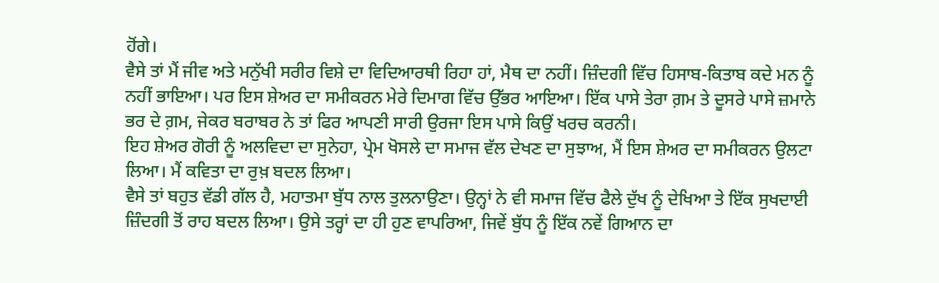ਹੋਂਗੇ।
ਵੈਸੇ ਤਾਂ ਮੈਂ ਜੀਵ ਅਤੇ ਮਨੁੱਖੀ ਸਰੀਰ ਵਿਸ਼ੇ ਦਾ ਵਿਦਿਆਰਥੀ ਰਿਹਾ ਹਾਂ, ਮੈਥ ਦਾ ਨਹੀਂ। ਜ਼ਿੰਦਗੀ ਵਿੱਚ ਹਿਸਾਬ-ਕਿਤਾਬ ਕਦੇ ਮਨ ਨੂੰ ਨਹੀਂ ਭਾਇਆ। ਪਰ ਇਸ ਸ਼ੇਅਰ ਦਾ ਸਮੀਕਰਨ ਮੇਰੇ ਦਿਮਾਗ ਵਿੱਚ ਉੱਭਰ ਆਇਆ। ਇੱਕ ਪਾਸੇ ਤੇਰਾ ਗ਼ਮ ਤੇ ਦੂਸਰੇ ਪਾਸੇ ਜ਼ਮਾਨੇ ਭਰ ਦੇ ਗ਼ਮ, ਜੇਕਰ ਬਰਾਬਰ ਨੇ ਤਾਂ ਫਿਰ ਆਪਣੀ ਸਾਰੀ ਉਰਜਾ ਇਸ ਪਾਸੇ ਕਿਉਂ ਖਰਚ ਕਰਨੀ।
ਇਹ ਸ਼ੇਅਰ ਗੋਰੀ ਨੂੰ ਅਲਵਿਦਾ ਦਾ ਸੁਨੇਹਾ, ਪ੍ਰੇਮ ਖੋਸਲੇ ਦਾ ਸਮਾਜ ਵੱਲ ਦੇਖਣ ਦਾ ਸੁਝਾਅ, ਮੈਂ ਇਸ ਸ਼ੇਅਰ ਦਾ ਸਮੀਕਰਨ ਉਲਟਾ ਲਿਆ। ਮੈਂ ਕਵਿਤਾ ਦਾ ਰੁਖ਼ ਬਦਲ ਲਿਆ।
ਵੈਸੇ ਤਾਂ ਬਹੁਤ ਵੱਡੀ ਗੱਲ ਹੈ, ਮਹਾਤਮਾ ਬੁੱਧ ਨਾਲ ਤੁਲਨਾਉਣਾ। ਉਨ੍ਹਾਂ ਨੇ ਵੀ ਸਮਾਜ ਵਿੱਚ ਫੈਲੇ ਦੁੱਖ ਨੂੰ ਦੇਖਿਆ ਤੇ ਇੱਕ ਸੁਖਦਾਈ ਜ਼ਿੰਦਗੀ ਤੋਂ ਰਾਹ ਬਦਲ ਲਿਆ। ਉਸੇ ਤਰ੍ਹਾਂ ਦਾ ਹੀ ਹੁਣ ਵਾਪਰਿਆ, ਜਿਵੇਂ ਬੁੱਧ ਨੂੰ ਇੱਕ ਨਵੇਂ ਗਿਆਨ ਦਾ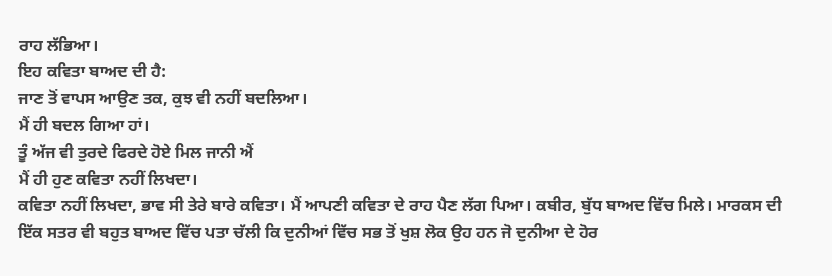ਰਾਹ ਲੱਭਿਆ।
ਇਹ ਕਵਿਤਾ ਬਾਅਦ ਦੀ ਹੈ:
ਜਾਣ ਤੋਂ ਵਾਪਸ ਆਉਣ ਤਕ, ਕੁਝ ਵੀ ਨਹੀਂ ਬਦਲਿਆ।
ਮੈਂ ਹੀ ਬਦਲ ਗਿਆ ਹਾਂ।
ਤੂੰ ਅੱਜ ਵੀ ਤੁਰਦੇ ਫਿਰਦੇ ਹੋਏ ਮਿਲ ਜਾਨੀ ਐਂ
ਮੈਂ ਹੀ ਹੁਣ ਕਵਿਤਾ ਨਹੀਂ ਲਿਖਦਾ।
ਕਵਿਤਾ ਨਹੀਂ ਲਿਖਦਾ, ਭਾਵ ਸੀ ਤੇਰੇ ਬਾਰੇ ਕਵਿਤਾ। ਮੈਂ ਆਪਣੀ ਕਵਿਤਾ ਦੇ ਰਾਹ ਪੈਣ ਲੱਗ ਪਿਆ। ਕਬੀਰ, ਬੁੱਧ ਬਾਅਦ ਵਿੱਚ ਮਿਲੇ। ਮਾਰਕਸ ਦੀ ਇੱਕ ਸਤਰ ਵੀ ਬਹੁਤ ਬਾਅਦ ਵਿੱਚ ਪਤਾ ਚੱਲੀ ਕਿ ਦੁਨੀਆਂ ਵਿੱਚ ਸਭ ਤੋਂ ਖੁਸ਼ ਲੋਕ ਉਹ ਹਨ ਜੋ ਦੁਨੀਆ ਦੇ ਹੋਰ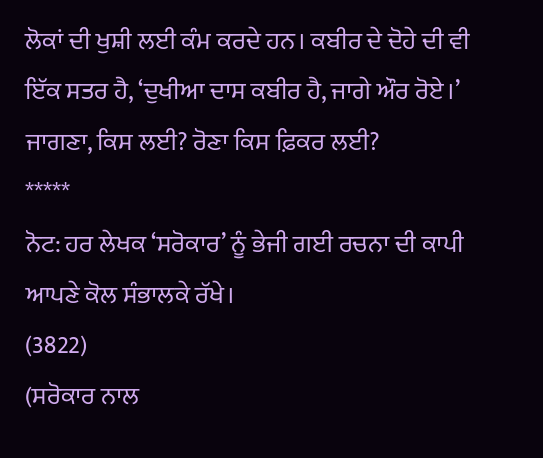ਲੋਕਾਂ ਦੀ ਖੁਸ਼ੀ ਲਈ ਕੰਮ ਕਰਦੇ ਹਨ। ਕਬੀਰ ਦੇ ਦੋਹੇ ਦੀ ਵੀ ਇੱਕ ਸਤਰ ਹੈ, ‘ਦੁਖੀਆ ਦਾਸ ਕਬੀਰ ਹੈ, ਜਾਗੇ ਔਰ ਰੋਏ।’ ਜਾਗਣਾ, ਕਿਸ ਲਈ? ਰੋਣਾ ਕਿਸ ਫ਼ਿਕਰ ਲਈ?
*****
ਨੋਟ: ਹਰ ਲੇਖਕ ‘ਸਰੋਕਾਰ’ ਨੂੰ ਭੇਜੀ ਗਈ ਰਚਨਾ ਦੀ ਕਾਪੀ ਆਪਣੇ ਕੋਲ ਸੰਭਾਲਕੇ ਰੱਖੇ।
(3822)
(ਸਰੋਕਾਰ ਨਾਲ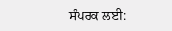ਸੰਪਰਕ ਲਈ: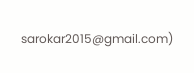sarokar2015@gmail.com)